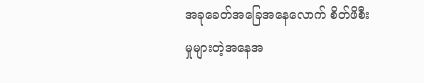အခုခေတ်အခြေအနေလောက် စိတ်ဖိစီးမှုများတဲ့အနေအ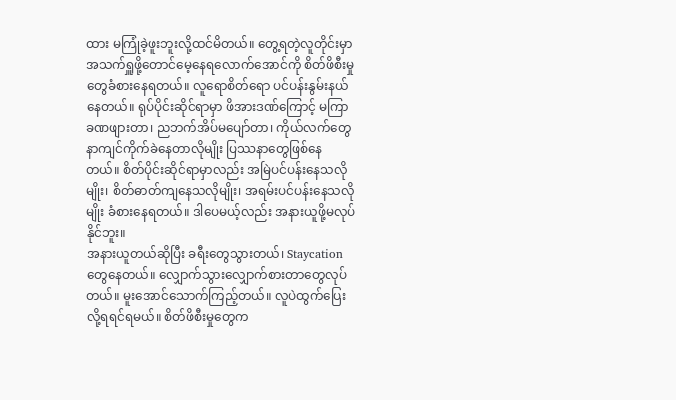ထား မကြုံခဲ့ဖူးဘူးလို့ထင်မိတယ်။ တွေ့ရတဲ့လူတိုင်းမှာ အသက်ရှူဖို့တောင်မေ့နေရလောက်အောင်ကို စိတ်ဖိစီးမှုတွေခံစားနေရတယ်။ လူရောစိတ်ရော ပင်ပန်းနွမ်းနယ်နေတယ်။ ရုပ်ပိုင်းဆိုင်ရာမှာ ဖိအားဒဏ်ကြောင့် မကြာခဏဖျားတာ၊ ညဘက်အိပ်မပျော်တာ၊ ကိုယ်လက်တွေနာကျင်ကိုက်ခဲနေတာလိုမျိုး ပြဿနာတွေဖြစ်နေတယ်။ စိတ်ပိုင်းဆိုင်ရာမှာလည်း အမြဲပင်ပန်းနေသလိုမျိုး၊ စိတ်ဓာတ်ကျနေသလိုမျိုး၊ အရမ်းပင်ပန်းနေသလိုမျိုး ခံစားနေရတယ်။ ဒါပေမယ့်လည်း အနားယူဖို့မလုပ်နိုင်ဘူး။
အနားယူတယ်ဆိုပြီး ခရီးတွေသွားတယ်၊ Staycation တွေနေတယ်။ လျှောက်သွားလျှောက်စားတာတွေလုပ်တယ်။ မူးအောင်သောက်ကြည့်တယ်။ လူပဲထွက်ပြေးလို့ရရင်ရမယ်။ စိတ်ဖိစီးမှုတွေက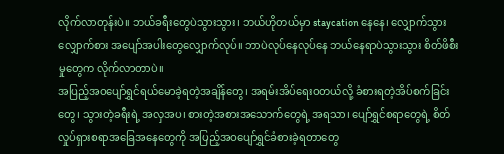လိုက်လာတုန်းပဲ။ ဘယ်ခရီးတွေပဲသွားသွား၊ ဘယ်ဟိုတယ်မှာ staycation နေနေ၊ လျှောက်သွားလျှောက်စား အပျော်အပါးတွေလျှောက်လုပ်။ ဘာပဲလုပ်နေလုပ်နေ ဘယ်နေရာပဲသွားသွား စိတ်ဖိစီးမှုတွေက လိုက်လာတာပဲ။
အပြည့်အဝပျော်ရွှင်ရယ်မောခဲ့ရတဲ့အချိန်တွေ၊ အရမ်းအိပ်ရေးဝတယ်လို့ ခံစားရတဲ့အိပ်စက်ခြင်းတွေ၊ သွားတဲ့ခရီးရဲ့ အလှအပ၊ စားတဲ့အစားအသောက်တွေရဲ့ အရသာ၊ ပျော်ရွှင်စရာတွေရဲ့ စိတ်လှုပ်ရှားစရာအခြေအနေတွေကို အပြည့်အဝပျော်ရွှင်ခံစားခဲ့ရတာတွေ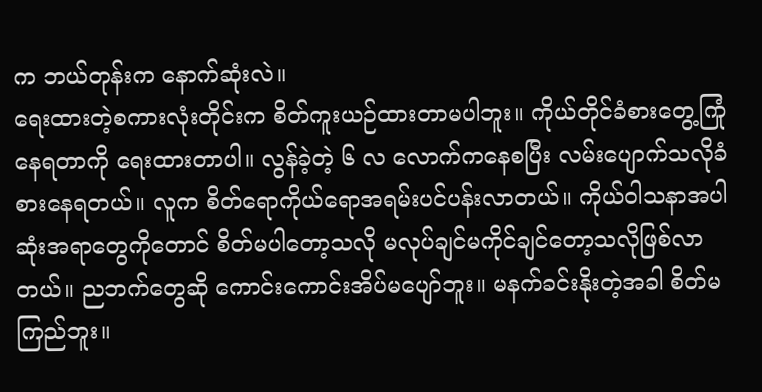က ဘယ်တုန်းက နောက်ဆုံးလဲ။
ရေးထားတဲ့စကားလုံးတိုင်းက စိတ်ကူးယဉ်ထားတာမပါဘူး။ ကိုယ်တိုင်ခံစားတွေ့ကြုံနေရတာကို ရေးထားတာပါ။ လွန်ခဲ့တဲ့ ၆ လ လောက်ကနေစပြီး လမ်းပျောက်သလိုခံစားနေရတယ်။ လူက စိတ်ရောကိုယ်ရောအရမ်းပင်ပန်းလာတယ်။ ကိုယ်ဝါသနာအပါဆုံးအရာတွေကိုတောင် စိတ်မပါတော့သလို မလုပ်ချင်မကိုင်ချင်တော့သလိုဖြစ်လာတယ်။ ညဘက်တွေဆို ကောင်းကောင်းအိပ်မပျော်ဘူး။ မနက်ခင်းနိုးတဲ့အခါ စိတ်မကြည်ဘူး။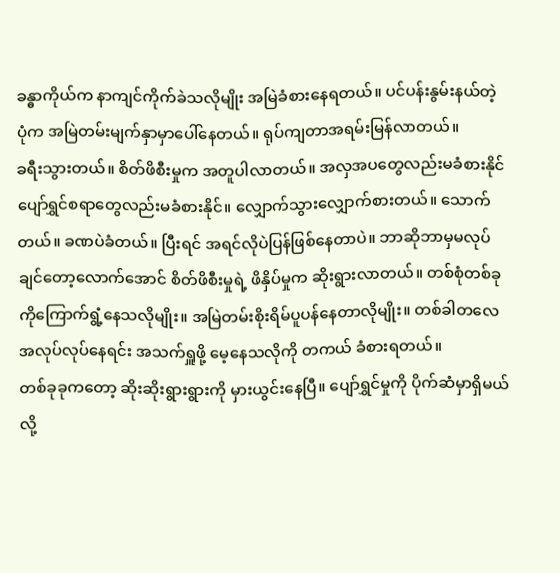ခန္ဓာကိုယ်က နာကျင်ကိုက်ခဲသလိုမျိုး အမြဲခံစားနေရတယ်။ ပင်ပန်းနွမ်းနယ်တဲ့ပုံက အမြဲတမ်းမျက်နှာမှာပေါ်နေတယ်။ ရုပ်ကျတာအရမ်းမြန်လာတယ်။
ခရီးသွားတယ်။ စိတ်ဖိစီးမှုက အတူပါလာတယ်။ အလှအပတွေလည်းမခံစားနိုင် ပျော်ရွှင်စရာတွေလည်းမခံစားနိုင်။ လျှောက်သွားလျှောက်စားတယ်။ သောက်တယ်။ ခဏပဲခံတယ်။ ပြီးရင် အရင်လိုပဲပြန်ဖြစ်နေတာပဲ။ ဘာဆိုဘာမှမလုပ်ချင်တော့လောက်အောင် စိတ်ဖိစီးမှုရဲ့ ဖိနှိပ်မှုက ဆိုးရွားလာတယ်။ တစ်စုံတစ်ခုကိုကြောက်ရွံ့နေသလိုမျိုး။ အမြဲတမ်းစိုးရိမ်ပူပန်နေတာလိုမျိုး။ တစ်ခါတလေ အလုပ်လုပ်နေရင်း အသက်ရှူဖို့ မေ့နေသလိုကို တကယ် ခံစားရတယ်။
တစ်ခုခုကတော့ ဆိုးဆိုးရွားရွားကို မှားယွင်းနေပြီ။ ပျော်ရွှင်မှုကို ပိုက်ဆံမှာရှိမယ်လို့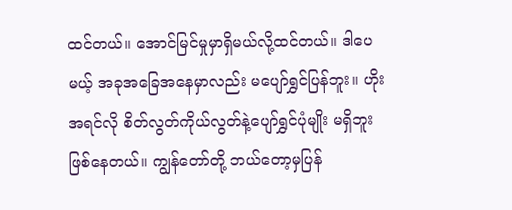ထင်တယ်။ အောင်မြင်မှုမှာရှိမယ်လို့ထင်တယ်။ ဒါပေမယ့် အခုအခြေအနေမှာလည်း မပျော်ရွှင်ပြန်ဘူး။ ဟိုးအရင်လို စိတ်လွတ်ကိုယ်လွတ်နဲ့ပျော်ရွှင်ပုံမျိုး မရှိဘူးဖြစ်နေတယ်။ ကျွန်တော်တို့ ဘယ်တော့မှပြန်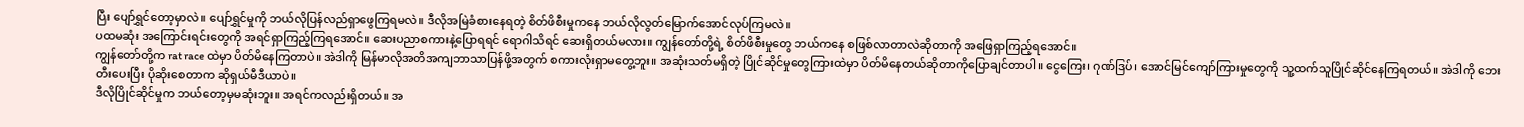ပြီး ပျော်ရွှင်တော့မှာလဲ။ ပျော်ရွှင်မှုကို ဘယ်လိုပြန်လည်ရှာဖွေကြရမလဲ။ ဒီလိုအမြဲခံစားနေရတဲ့ စိတ်ဖိစီးမှုကနေ ဘယ်လိုလွတ်မြောက်အောင်လုပ်ကြမလဲ။
ပထမဆုံး အကြောင်းရင်းတွေကို အရင်ရှာကြည့်ကြရအောင်။ ဆေးပညာစကားနဲ့ပြောရရင် ရောဂါသိရင် ဆေးရှိတယ်မလား။ ကျွန်တော်တို့ရဲ့ စိတ်ဖိစီးမှုတွေ ဘယ်ကနေ စဖြစ်လာတာလဲဆိုတာကို အဖြေရှာကြည့်ရအောင်။
ကျွန်တော်တို့က rat race ထဲမှာ ပိတ်မိနေကြတာပဲ။ အဲဒါကို မြန်မာလိုအတိအကျဘာသာပြန်ဖို့အတွက် စကားလုံးရှာမတွေ့ဘူး။ အဆုံးသတ်မရှိတဲ့ ပြိုင်ဆိုင်မှုတွေကြားထဲမှာ ပိတ်မိနေတယ်ဆိုတာကိုပြောချင်တာပါ။ ငွေကြေး၊ ဂုဏ်ဒြပ်၊ အောင်မြင်ကျော်ကြားမှုတွေကို သူ့ထက်သူပြိုင်ဆိုင်နေကြရတယ်။ အဲဒါကို ဘေးတီးပေးပြီး ပိုဆိုးစေတာက ဆိုရှယ်မီဒီယာပဲ။
ဒီလိုပြိုင်ဆိုင်မှုက ဘယ်တော့မှမဆုံးဘူး။ အရင်ကလည်းရှိတယ်။ အ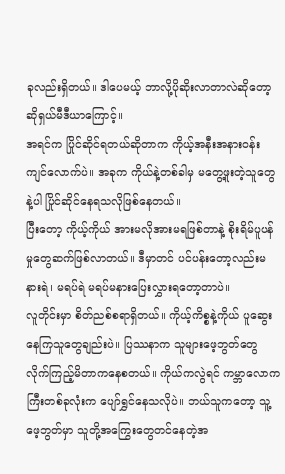ခုလည်းရှိတယ်။ ဒါပေမယ့် ဘာလို့ပိုဆိုးလာတာလဲဆိုတော့ ဆိုရှယ်မီဒီယာကြောင့်။
အရင်က ပြိုင်ဆိုင်ရတယ်ဆိုတာက ကိုယ့်အနီးအနားဝန်းကျင်လောက်ပဲ။ အခုက ကိုယ်နဲ့တစ်ခါမှ မတွေ့ဖူးတဲ့သူတွေနဲ့ပါ ပြိုင်ဆိုင်နေရသလိုဖြစ်နေတယ်။
ပြီးတော့ ကိုယ့်ကိုယ် အားမလိုအားမရဖြစ်တာနဲ့ စိုးရိမ်ပူပန်မှုတွေဆက်ဖြစ်လာတယ်။ ဒီမှာတင် ပင်ပန်းတော့လည်းမနားရဲ၊ မရပ်ရဲ မရပ်မနားပြေးလွှားရတော့တာပဲ။
လူတိုင်းမှာ စိတ်ညစ်စရာရှိတယ်။ ကိုယ့်ကိစ္စနဲ့ကိုယ် ပူဆွေးနေကြသူတွေချည်းပဲ။ ပြဿနာက သူများဖေ့ဘွတ်တွေလိုက်ကြည့်မိတာကနေစတယ်။ ကိုယ်ကလွဲရင် ကမ္ဘာလောကကြီးတစ်ခုလုံးက ပျော်ရွှင်နေသလိုပဲ။ ဘယ်သူကတော့ သူ့ဖေ့ဘွတ်မှာ သူတို့အကြွေးတွေတင်နေတဲ့အ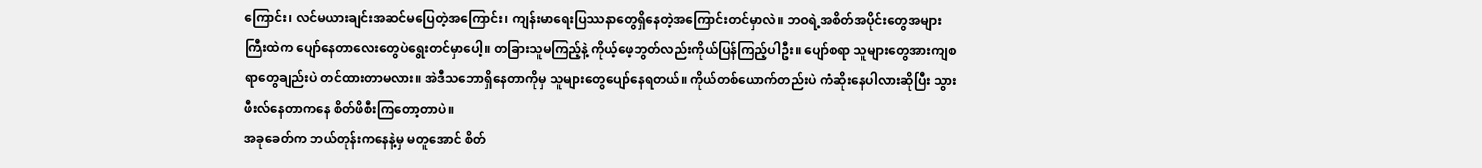ကြောင်း၊ လင်မယားချင်းအဆင်မပြေတဲ့အကြောင်း၊ ကျန်းမာရေးပြဿနာတွေရှိနေတဲ့အကြောင်းတင်မှာလဲ။ ဘဝရဲ့အစိတ်အပိုင်းတွေအများကြီးထဲက ပျော်နေတာလေးတွေပဲရွေးတင်မှာပေါ့။ တခြားသူမကြည့်နဲ့ ကိုယ့်ဖေ့ဘွတ်လည်းကိုယ်ပြန်ကြည့်ပါဦး။ ပျော်စရာ သူများတွေအားကျစရာတွေချည်းပဲ တင်ထားတာမလား။ အဲဒီသဘောရှိနေတာကိုမှ သူများတွေပျော်နေရတယ်။ ကိုယ်တစ်ယောက်တည်းပဲ ကံဆိုးနေပါလားဆိုပြီး သွားဖီးလ်နေတာကနေ စိတ်ဖိစီးကြတော့တာပဲ။
အခုခေတ်က ဘယ်တုန်းကနေနဲ့မှ မတူအောင် စိတ်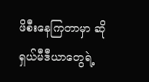ဖိစီးနေကြတာမှာ ဆိုရှယ်မီဒီယာတွေရဲ့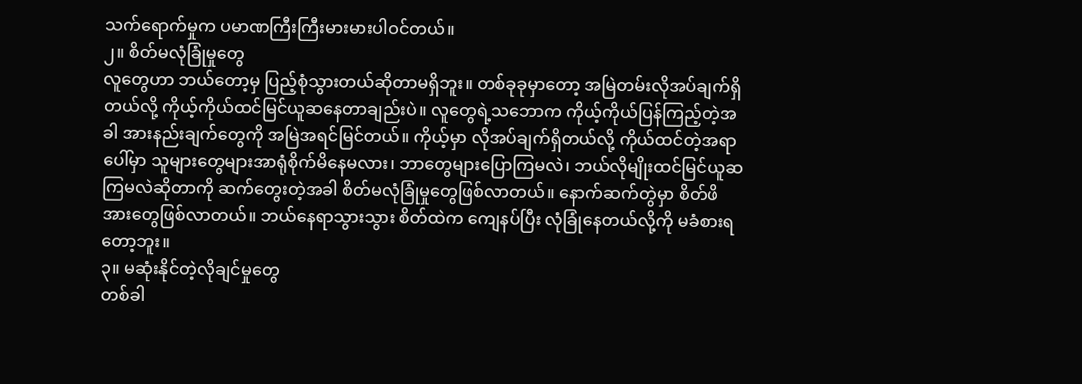သက်ရောက်မှုက ပမာဏကြီးကြီးမားမားပါဝင်တယ်။
၂။ စိတ်မလုံခြုံမှုတွေ
လူတွေဟာ ဘယ်တော့မှ ပြည့်စုံသွားတယ်ဆိုတာမရှိဘူး။ တစ်ခုခုမှာတော့ အမြဲတမ်းလိုအပ်ချက်ရှိတယ်လို့ ကိုယ့်ကိုယ်ထင်မြင်ယူဆနေတာချည်းပဲ။ လူတွေရဲ့သဘောက ကိုယ့်ကိုယ်ပြန်ကြည့်တဲ့အခါ အားနည်းချက်တွေကို အမြဲအရင်မြင်တယ်။ ကိုယ့်မှာ လိုအပ်ချက်ရှိတယ်လို့ ကိုယ်ထင်တဲ့အရာပေါ်မှာ သူများတွေများအာရုံစိုက်မိနေမလား၊ ဘာတွေများပြောကြမလဲ၊ ဘယ်လိုမျိုးထင်မြင်ယူဆကြမလဲဆိုတာကို ဆက်တွေးတဲ့အခါ စိတ်မလုံခြုံမှုတွေဖြစ်လာတယ်။ နောက်ဆက်တွဲမှာ စိတ်ဖိအားတွေဖြစ်လာတယ်။ ဘယ်နေရာသွားသွား စိတ်ထဲက ကျေနပ်ပြီး လုံခြုံနေတယ်လို့ကို မခံစားရတော့ဘူး။
၃။ မဆုံးနိုင်တဲ့လိုချင်မှုတွေ
တစ်ခါ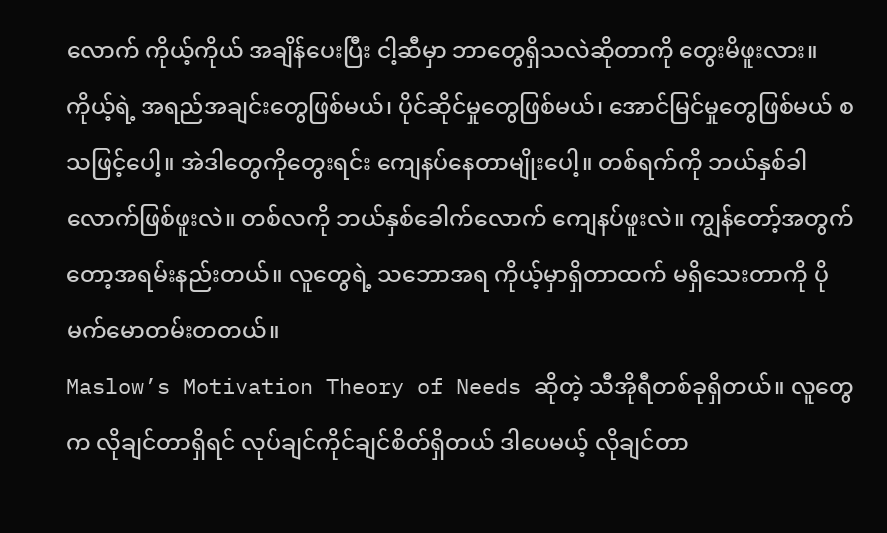လောက် ကိုယ့်ကိုယ် အချိန်ပေးပြီး ငါ့ဆီမှာ ဘာတွေရှိသလဲဆိုတာကို တွေးမိဖူးလား။
ကိုယ့်ရဲ့ အရည်အချင်းတွေဖြစ်မယ်၊ ပိုင်ဆိုင်မှုတွေဖြစ်မယ်၊ အောင်မြင်မှုတွေဖြစ်မယ် စသဖြင့်ပေါ့။ အဲဒါတွေကိုတွေးရင်း ကျေနပ်နေတာမျိုးပေါ့။ တစ်ရက်ကို ဘယ်နှစ်ခါလောက်ဖြစ်ဖူးလဲ။ တစ်လကို ဘယ်နှစ်ခေါက်လောက် ကျေနပ်ဖူးလဲ။ ကျွန်တော့်အတွက်တော့အရမ်းနည်းတယ်။ လူတွေရဲ့ သဘောအရ ကိုယ့်မှာရှိတာထက် မရှိသေးတာကို ပိုမက်မောတမ်းတတယ်။
Maslow’s Motivation Theory of Needs ဆိုတဲ့ သီအိုရီတစ်ခုရှိတယ်။ လူတွေက လိုချင်တာရှိရင် လုပ်ချင်ကိုင်ချင်စိတ်ရှိတယ် ဒါပေမယ့် လိုချင်တာ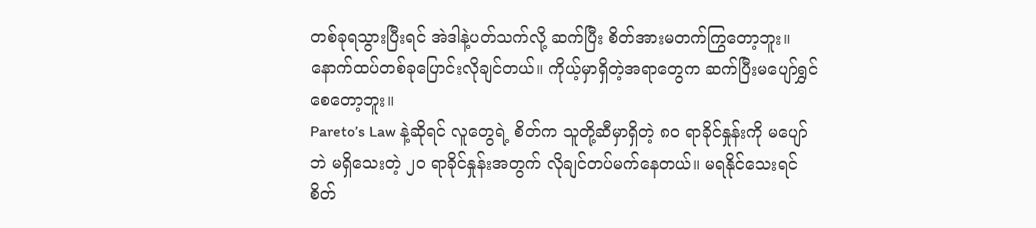တစ်ခုရသွားပြီးရင် အဲဒါနဲ့ပတ်သက်လို့ ဆက်ပြီး စိတ်အားမတက်ကြွတော့ဘူး။ နောက်ထပ်တစ်ခုပြောင်းလိုချင်တယ်။ ကိုယ့်မှာရှိတဲ့အရာတွေက ဆက်ပြီးမပျော်ရွှင်စေတော့ဘူး။
Pareto’s Law နဲ့ဆိုရင် လူတွေရဲ့ စိတ်က သူတို့ဆီမှာရှိတဲ့ ၈၀ ရာခိုင်နှုန်းကို မပျော်ဘဲ မရှိသေးတဲ့ ၂၀ ရာခိုင်နှုန်းအတွက် လိုချင်တပ်မက်နေတယ်။ မရနိုင်သေးရင် စိတ်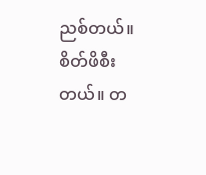ညစ်တယ်။ စိတ်ဖိစီးတယ်။ တ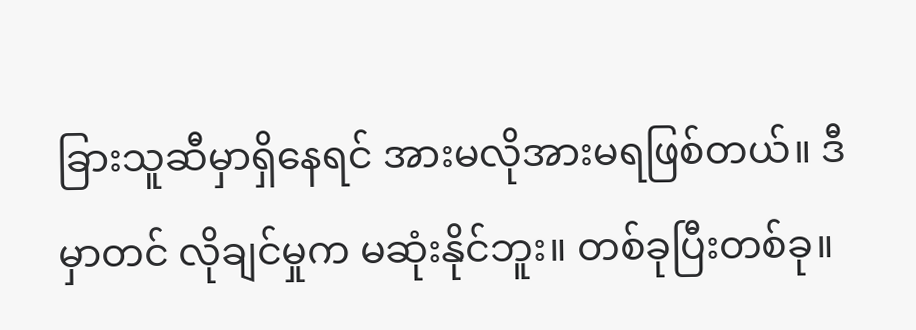ခြားသူဆီမှာရှိနေရင် အားမလိုအားမရဖြစ်တယ်။ ဒီမှာတင် လိုချင်မှုက မဆုံးနိုင်ဘူး။ တစ်ခုပြီးတစ်ခု။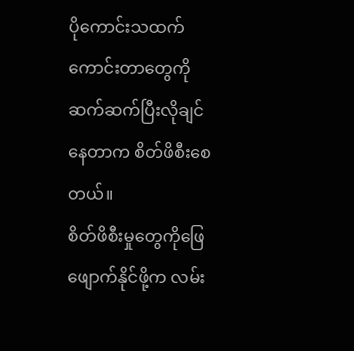ပိုကောင်းသထက်ကောင်းတာတွေကို ဆက်ဆက်ပြီးလိုချင်နေတာက စိတ်ဖိစီးစေတယ်။
စိတ်ဖိစီးမှုတွေကိုဖြေဖျောက်နိုင်ဖို့က လမ်း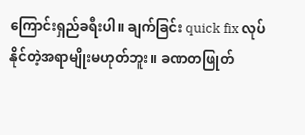ကြောင်းရှည်ခရီးပါ။ ချက်ခြင်း quick fix လုပ်နိုင်တဲ့အရာမျိုးမဟုတ်ဘူး။ ခဏတဖြုတ်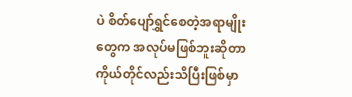ပဲ စိတ်ပျော်ရွှင်စေတဲ့အရာမျိုးတွေက အလုပ်မဖြစ်ဘူးဆိုတာ ကိုယ်တိုင်လည်းသိပြီးဖြစ်မှာ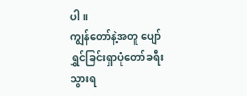ပါ။
ကျွန်တော်နဲ့အတူ ပျော်ရွှင်ခြင်းရှာပုံတော်ခရီး သွားရ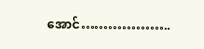အောင်………………..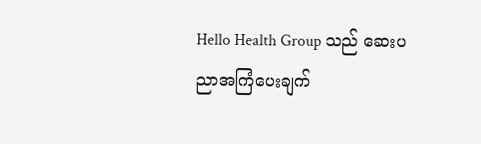Hello Health Group သည် ဆေးပညာအကြံပေးချက်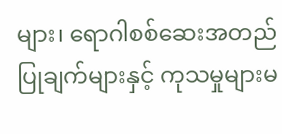များ၊ ရောဂါစစ်ဆေးအတည်ပြုချက်များနှင့် ကုသမှုများမ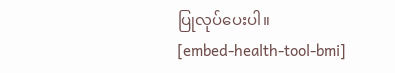ပြုလုပ်ပေးပါ။
[embed-health-tool-bmi]